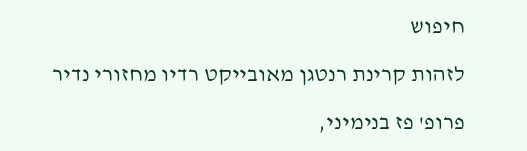חיפוש

לזהות קרינת רנטגן מאובייקט רדיו מחזורי נדיר

פרופ' פז בנימיני,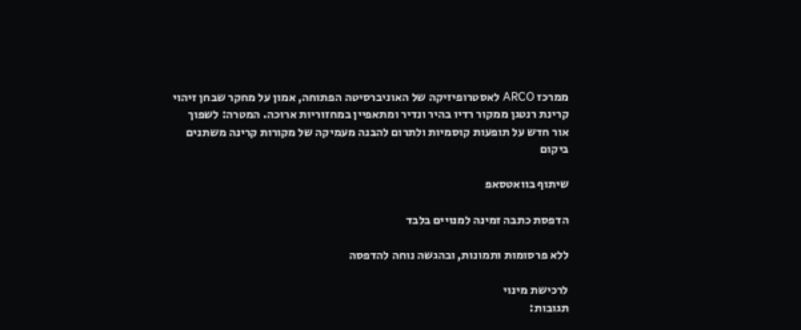ממרכז ARCO לאסטרופיזיקה של האוניברסיטה הפתוחה, אמון על מחקר שבחן זיהוי קרינת רנטגן ממקור רדיו בהיר ונדיר ומתאפיין במחזוריות ארוכה. המטרה: לשפוך אור חדש על תופעות קוסמיות ולתרום להבנה מעמיקה של מקורות קרינה משתנים ביקום

שיתוף בוואטסאפ

הדפסת כתבה זמינה למנויים בלבד

ללא פרסומות ותמונות, ובהגשה נוחה להדפסה

לרכישת מינוי
תגובות: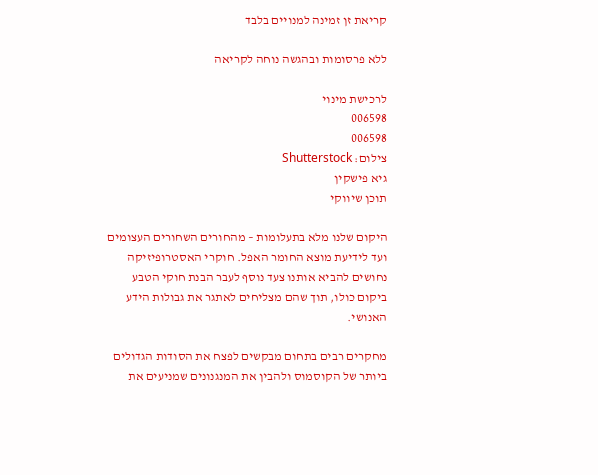קריאת זן זמינה למנויים בלבד

ללא פרסומות ובהגשה נוחה לקריאה

לרכישת מינוי
006598
006598
צילום: Shutterstock
גיא פישקין
תוכן שיווקי

היקום שלנו מלא בתעלומות – מהחורים השחורים העצומים ועד לידיעת מוצא החומר האפל. חוקרי האסטרופיזיקה נחושים להביא אותנו צעד נוסף לעבר הבנת חוקי הטבע ביקום כולו, תוך שהם מצליחים לאתגר את גבולות הידע האנושי.

מחקרים רבים בתחום מבקשים לפצח את הסודות הגדולים ביותר של הקוסמוס ולהבין את המנגנונים שמניעים את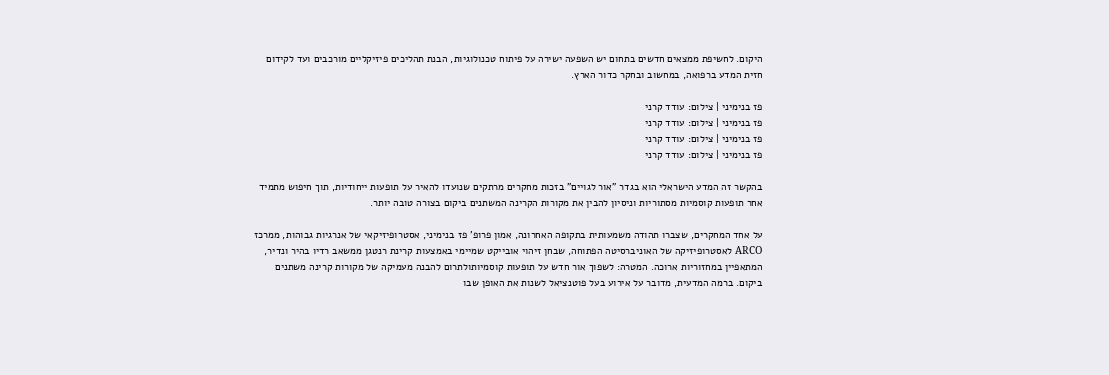היקום. לחשיפת ממצאים חדשים בתחום יש השפעה ישירה על פיתוח טכנולוגיות, הבנת תהליכים פיזיקליים מורכבים ועד לקידום חזית המדע ברפואה, במחשוב ובחקר כדור הארץ.

פז בנימיני | צילום: עודד קרני
פז בנימיני | צילום: עודד קרני
פז בנימיני | צילום: עודד קרני
פז בנימיני | צילום: עודד קרני

בהקשר זה המדע הישראלי הוא בגדר "אור לגויים" בזכות מחקרים מרתקים שנועדו להאיר על תופעות ייחודיות, תוך חיפוש מתמיד אחר תופעות קוסמיות מסתוריות וניסיון להבין את מקורות הקרינה המשתנים ביקום בצורה טובה יותר.

על אחד המחקרים, שצברו תהודה משמעותית בתקופה האחרונה, אמון פרופ' פז בנימיני, אסטרופיזיקאי של אנרגיות גבוהות, ממרכז ARCO לאסטרופיזיקה של האוניברסיטה הפתוחה, שבחן זיהוי אובייקט שמיימי באמצעות קרינת רנטגן ממשאב רדיו בהיר ונדיר, המתאפיין במחזוריות ארוכה. המטרה: לשפוך אור חדש על תופעות קוסמיותולתרום להבנה מעמיקה של מקורות קרינה משתנים ביקום. ברמה המדעית, מדובר על אירוע בעל פוטנציאל לשנות את האופן שבו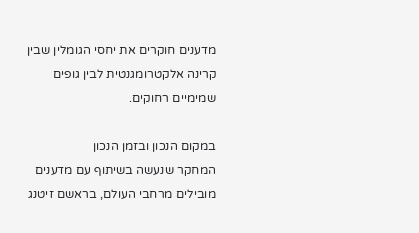מדענים חוקרים את יחסי הגומלין שבין קרינה אלקטרומגנטית לבין גופים שמימיים רחוקים.

במקום הנכון ובזמן הנכון
המחקר שנעשה בשיתוף עם מדענים מובילים מרחבי העולם, בראשם זיטנג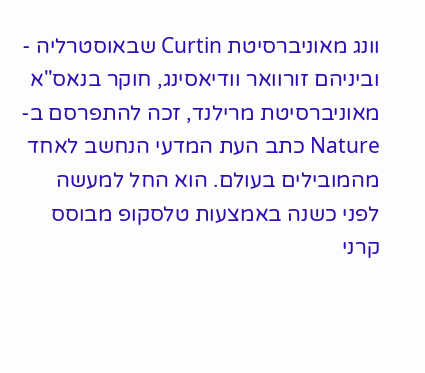וונג מאוניברסיטת Curtin שבאוסטרליה - וביניהם זורוואר וודיאסינג, חוקר בנאס"א מאוניברסיטת מרילנד, זכה להתפרסם ב-Nature כתב העת המדעי הנחשב לאחד מהמובילים בעולם. הוא החל למעשה לפני כשנה באמצעות טלסקופ מבוסס קרני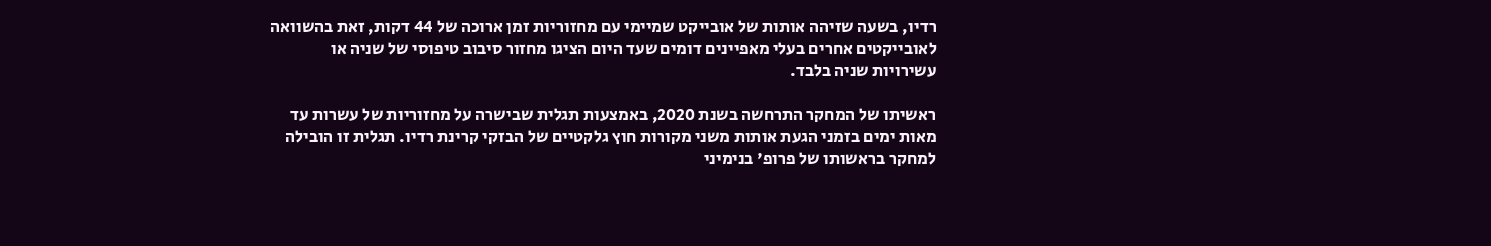רדיו, בשעה שזיהה אותות של אובייקט שמיימי עם מחזוריות זמן ארוכה של 44 דקות, זאת בהשוואה לאובייקטים אחרים בעלי מאפיינים דומים שעד היום הציגו מחזור סיבוב טיפוסי של שניה או עשירויות שניה בלבד.

ראשיתו של המחקר התרחשה בשנת 2020, באמצעות תגלית שבישרה על מחזוריות של עשרות עד מאות ימים בזמני הגעת אותות משני מקורות חוץ גלקטיים של הבזקי קרינת רדיו. תגלית זו הובילה למחקר בראשותו של פרופ' בנימיני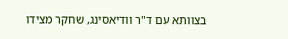בצוותא עם ד"ר וודיאסינג, שחקר מצידו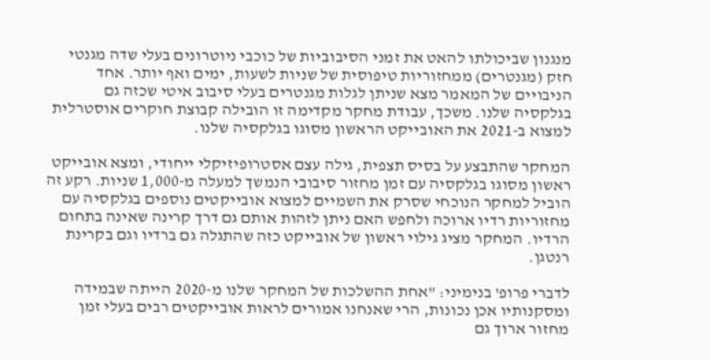מנגנון שביכולתו להאט את זמני הסיבוביות של כוכבי ניוטרונים בעלי שדה מגנטי חזק (מגנטרים) ממחזוריות טיפוסית של שניות לשעות, ימים ואף יותר. אחד הניבויים של המאמר מצא שניתן לגלות מגנטרים בעלי סיבוב איטי שכזה גם בגלקסיה שלנו. משכך, עבודת מחקר מקדימה זו הובילה קבוצת חוקרים אוסטרלית למצוא ב-2021 את האובייקט הראשון מסוגו בגלקסיה שלנו.

המחקר שהתבצע על בסיס תצפית, גילה עצם אסטרופיזיקלי ייחודי, ומצא אובייקט ראשון מסוגו בגלקסיה עם זמן מחזור סיבובי הנמשך למעלה מ-1,000 שניות. רקע זה הוביל למחקר הנוכחי שסרק את השמיים למצוא אובייקטים נוספים בגלקסיה עם מחזוריות רדיו ארוכה ולחפש האם ניתן לזהות אותם גם דרך קרינה שאינה בתחום הרדיו. המחקר מציג גילוי ראשון של אובייקט כזה שהתגלה גם ברדיו וגם בקרינת רנטגן.

לדברי פרופ' בנימיני: "אחת ההשלכות של המחקר שלנו מ-2020 הייתה שבמידה ומסקנותיו אכן נכונות, הרי שאנחנו אמורים לראות אובייקטים רבים בעלי זמן מחזור ארוך גם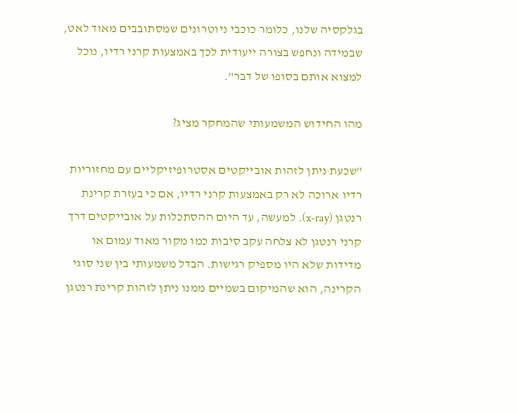בגלקסיה שלנו, כלומר כוכבי ניוטרונים שמסתובבים מאוד לאט, שבמידה ונחפש בצורה ייעודית לכך באמצעות קרני רדיו, נוכל למצוא אותם בסופו של דבר".

מהו החידוש המשמעותי שהמחקר מציג?

"שכעת ניתן לזהות אובייקטים אסטרופיזיקליים עם מחזוריות רדיו ארוכה לא רק באמצעות קרני רדיו, אם כי בעזרת קרינת רנטגן (x-ray). למעשה, עד היום ההסתכלות על אובייקטים דרך קרני רנטגן לא צלחה עקב סיבות כמו מקור מאוד עמום או מדידות שלא היו מספיק רגישות. הבדל משמעותי בין שני סוגי הקרינה, הוא שהמיקום בשמיים ממנו ניתן לזהות קרינת רנטגן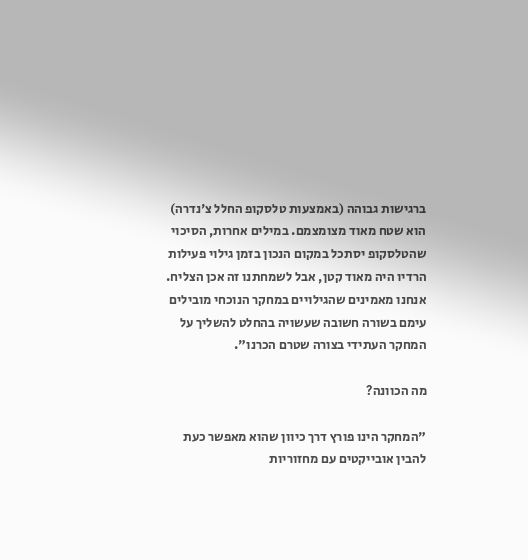ברגישות גבוהה (באמצעות טלסקופ החלל צ'נדרה) הוא שטח מאוד מצומצמם. במילים אחרות, הסיכוי שהטלסקופ יסתכל במקום הנכון בזמן גילוי פעילות הרדיו היה מאוד קטן, אבל לשמחתנו זה אכן הצליח. אנחנו מאמינים שהגילויים במחקר הנוכחי מובילים עימם בשורה חשובה שעשויה בהחלט להשליך על המחקר העתידי בצורה שטרם הכרנו".

מה הכוונה?

"המחקר הינו פורץ דרך כיוון שהוא מאפשר כעת להבין אובייקטים עם מחזוריות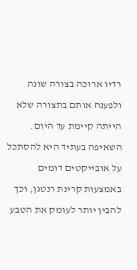רדיו ארוכה בצורה שונה ולפענח אותם בתצורה שלא הייתה קיימת עד היום. השאיפה בעתיד היא להסתכל על אובייקטים דומים באמצעות קרינת רנטגן, וכך להבין יותר לעומק את הטבע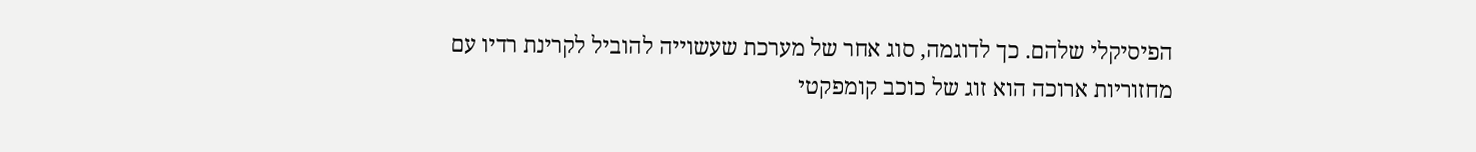הפיסיקלי שלהם. כך לדוגמה, סוג אחר של מערכת שעשוייה להוביל לקרינת רדיו עם מחזוריות ארוכה הוא זוג של כוכב קומפקטי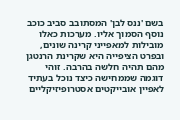בשם 'ננס לבן' המסתובב סביב כוכב נוסף הסמוך אליו. מערכות כאלו מובילות למאפייני קרינה שונים, ובפרט הציפייה היא שקרינת הרנטגן מהם תהיה חלשה בהרבה. זוהי דוגמה שממחישה כיצד נוכל בעתיד לאפיין אובייקטים אסטרופיזיקליים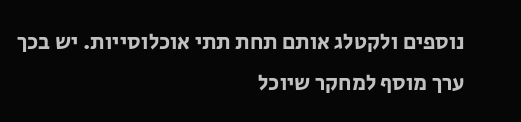נוספים ולקטלג אותם תחת תתי אוכלוסייות. יש בכך ערך מוסף למחקר שיוכל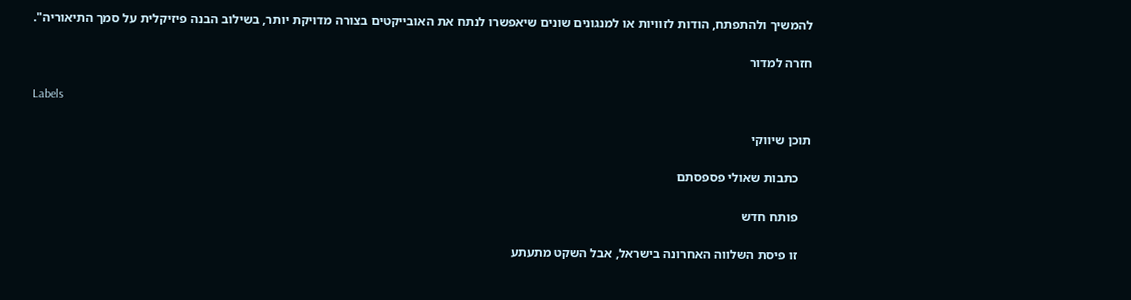להמשיך ולהתפתח, הודות לזוויות או למנגונים שונים שיאפשרו לנתח את האובייקטים בצורה מדויקת יותר, בשילוב הבנה פיזיקלית על סמך התיאוריה".

חזרה למדור

Labels

תוכן שיווקי

    כתבות שאולי פספסתם

    פותח חדש

    זו פיסת השלווה האחרונה בישראל, אבל השקט מתעתע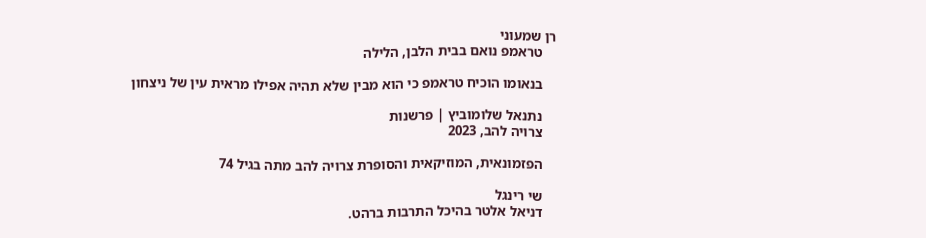רן שמעוני
    טראמפ נואם בבית הלבן, הלילה

    בנאומו הוכיח טראמפ כי הוא מבין שלא תהיה אפילו מראית עין של ניצחון

    נתנאל שלומוביץ | פרשנות
    צרויה להב, 2023

    הפזמונאית, המוזיקאית והסופרת צרויה להב מתה בגיל 74

    שי רינגל
    דניאל אלטר בהיכל התרבות ברהט.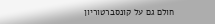חולם גם על קונסברטוריון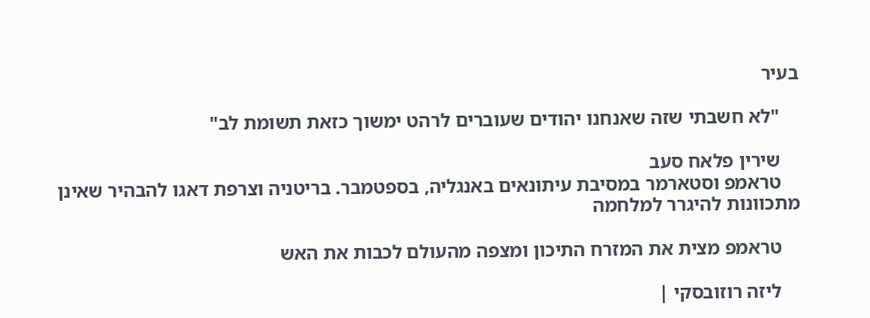בעיר

    "לא חשבתי שזה שאנחנו יהודים שעוברים לרהט ימשוך כזאת תשומת לב"

    שירין פלאח סעב
    טראמפ וסטארמר במסיבת עיתונאים באנגליה, בספטמבר. בריטניה וצרפת דאגו להבהיר שאינן מתכוונות להיגרר למלחמה

    טראמפ מצית את המזרח התיכון ומצפה מהעולם לכבות את האש

    ליזה רוזובסקי |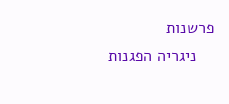פרשנות
    ניגריה הפגנות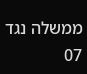ממשלה נגד 07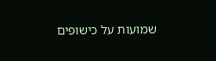שמועות על כישופים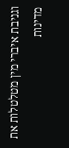וגניבת איברי מין מטלטלות את מדינות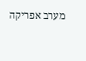מערב אפריקה